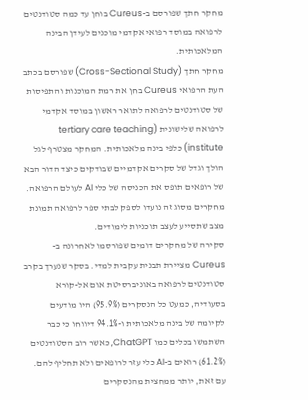מחקר חתך שפורסם ב-Cureus בוחן עד כמה סטודנטים לרפואה במוסד רפואי אקדמי מוכנים לעידן הבינה המלאכותית.
מחקר חתך (Cross-Sectional Study) שפורסם בכתב העת הרפואי Cureus בחן את רמת המוכנות והתפיסות של סטודנטים לרפואה לתואר ראשון במוסד אקדמי לרפואה שלישונית (tertiary care teaching institute) כלפי בינה מלאכותית. המחקר מצטרף לגל הולך וגדל של סקרים אקדמיים שבודקים כיצד הדור הבא של רופאים תופס את הכניסה של כלי AI לעולם הרפואה. מחקרים מסוג זה נועדו לספק לבתי ספר לרפואה תמונת מצב שתסייע לעצב תוכניות לימודים.
סקירה של מחקרים דומים שפורסמו לאחרונה ב-Cureus מציירת תבנית עקבית למדי. בסקר שנערך בקרב סטודנטים לרפואה באוניברסיטת אום אל-קורא בסעודיה, כמעט כל הנסקרים (95.9%) היו מודעים לקיומה של בינה מלאכותית ו-94.1% דיווחו כי כבר השתמשו בכלים כמו ChatGPT, כאשר רוב הסטודנטים (61.2%) רואים ב-AI כלי עזר לרופאים ולא תחליף להם. עם זאת, יותר ממחצית מהנסקרים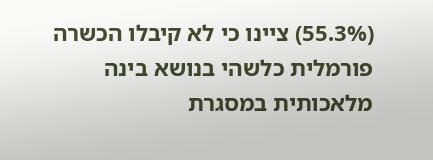(55.3%) ציינו כי לא קיבלו הכשרה פורמלית כלשהי בנושא בינה מלאכותית במסגרת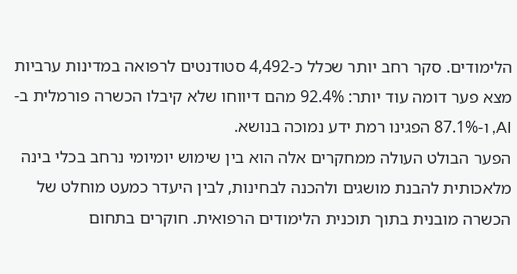הלימודים. סקר רחב יותר שכלל כ-4,492 סטודנטים לרפואה במדינות ערביות מצא פער דומה עוד יותר: 92.4% מהם דיווחו שלא קיבלו הכשרה פורמלית ב-AI, ו-87.1% הפגינו רמת ידע נמוכה בנושא.
הפער הבולט העולה ממחקרים אלה הוא בין שימוש יומיומי נרחב בכלי בינה מלאכותית להבנת מושגים ולהכנה לבחינות, לבין היעדר כמעט מוחלט של הכשרה מובנית בתוך תוכנית הלימודים הרפואית. חוקרים בתחום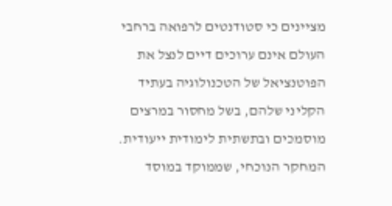מציינים כי סטודנטים לרפואה ברחבי העולם אינם ערוכים דיים לנצל את הפוטנציאל של הטכנולוגיה בעתיד הקליני שלהם, בשל מחסור במרצים מוסמכים ובתשתית לימודית ייעודית.
המחקר הנוכחי, שממוקד במוסד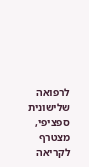לרפואה שלישונית ספציפי, מצטרף לקריאה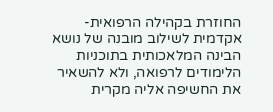החוזרת בקהילה הרפואית-אקדמית לשילוב מובנה של נושא הבינה המלאכותית בתוכניות הלימודים לרפואה, ולא להשאיר את החשיפה אליה מקרית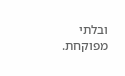ובלתי מפוקחת.